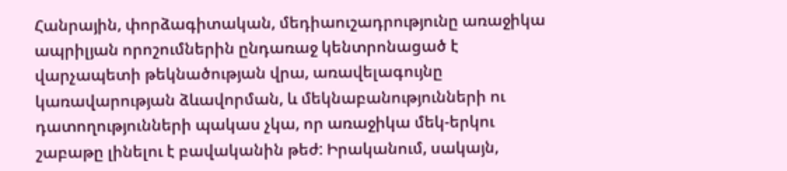Հանրային, փորձագիտական, մեդիաուշադրությունը առաջիկա ապրիլյան որոշումներին ընդառաջ կենտրոնացած է վարչապետի թեկնածության վրա, առավելագույնը կառավարության ձևավորման, և մեկնաբանությունների ու դատողությունների պակաս չկա, որ առաջիկա մեկ-երկու շաբաթը լինելու է բավականին թեժ: Իրականում, սակայն,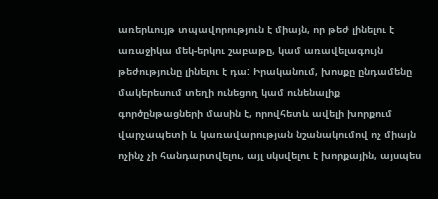առերևույթ տպավորություն է միայն, որ թեժ լինելու է առաջիկա մեկ-երկու շաբաթը, կամ առավելագույն թեժությունը լինելու է դա: Իրականում, խոսքը ընդամենը մակերեսում տեղի ունեցող կամ ունենալիք գործընթացների մասին է, որովհետև ավելի խորքում վարչապետի և կառավարության նշանակումով ոչ միայն ոչինչ չի հանդարտվելու, այլ սկսվելու է խորքային, այսպես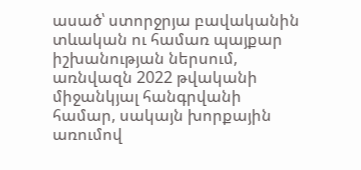ասած՝ ստորջրյա բավականին տևական ու համառ պայքար իշխանության ներսում, առնվազն 2022 թվականի միջանկյալ հանգրվանի համար, սակայն խորքային առումով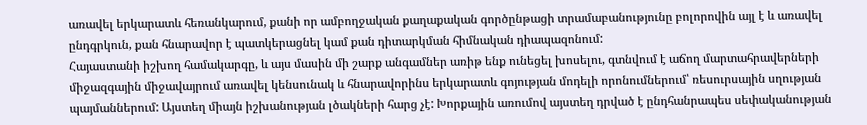առավել երկարատև հեռանկարում, քանի որ ամբողջական քաղաքական գործընթացի տրամաբանությունը բոլորովին այլ է և առավել ընդգրկուն, քան հնարավոր է պատկերացնել կամ քան դիտարկման հիմնական դիապազոնում:
Հայաստանի իշխող համակարգը, և այս մասին մի շարք անգամներ առիթ ենք ունեցել խոսելու, գտնվում է աճող մարտահրավերների միջազգային միջավայրում առավել կենսունակ և հնարավորինս երկարատև գոյության մոդելի որոնումներում՝ ռեսուրսային սղության պայմաններում: Այստեղ միայն իշխանության լծակների հարց չէ: Խորքային առումով այստեղ դրված է ընդհանրապես սեփականության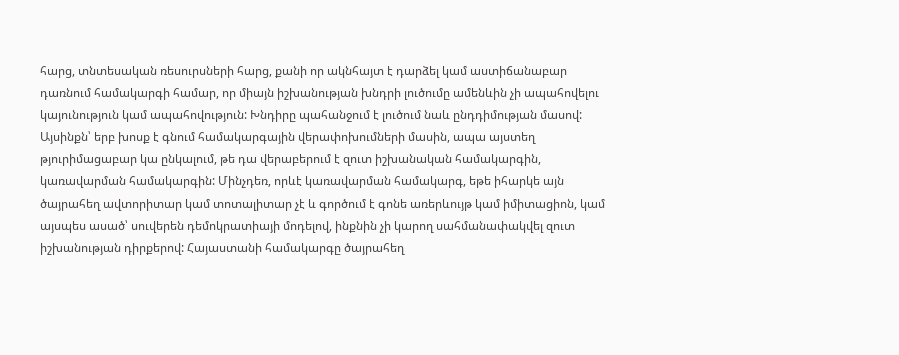հարց, տնտեսական ռեսուրսների հարց, քանի որ ակնհայտ է դարձել կամ աստիճանաբար դառնում համակարգի համար, որ միայն իշխանության խնդրի լուծումը ամենևին չի ապահովելու կայունություն կամ ապահովություն: Խնդիրը պահանջում է լուծում նաև ընդդիմության մասով: Այսինքն՝ երբ խոսք է գնում համակարգային վերափոխումների մասին, ապա այստեղ թյուրիմացաբար կա ընկալում, թե դա վերաբերում է զուտ իշխանական համակարգին, կառավարման համակարգին: Մինչդեռ, որևէ կառավարման համակարգ, եթե իհարկե այն ծայրահեղ ավտորիտար կամ տոտալիտար չէ և գործում է գոնե առերևույթ կամ իմիտացիոն, կամ այսպես ասած՝ սուվերեն դեմոկրատիայի մոդելով, ինքնին չի կարող սահմանափակվել զուտ իշխանության դիրքերով: Հայաստանի համակարգը ծայրահեղ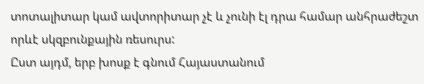տոտալիտար կամ ավտորիտար չէ և չունի էլ դրա համար անհրաժեշտ որևէ սկզբունքային ռեսուրս:
Ըստ այդմ, երբ խոսք է գնում Հայաստանում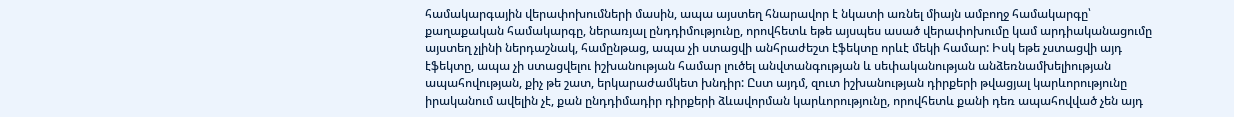համակարգային վերափոխումների մասին, ապա այստեղ հնարավոր է նկատի առնել միայն ամբողջ համակարգը՝ քաղաքական համակարգը, ներառյալ ընդդիմությունը, որովհետև եթե այսպես ասած վերափոխումը կամ արդիականացումը այստեղ չլինի ներդաշնակ, համընթաց, ապա չի ստացվի անհրաժեշտ էֆեկտը որևէ մեկի համար: Իսկ եթե չստացվի այդ էֆեկտը, ապա չի ստացվելու իշխանության համար լուծել անվտանգության և սեփականության անձեռնամխելիության ապահովության, քիչ թե շատ, երկարաժամկետ խնդիր: Ըստ այդմ, զուտ իշխանության դիրքերի թվացյալ կարևորությունը իրականում ավելին չէ, քան ընդդիմադիր դիրքերի ձևավորման կարևորությունը, որովհետև քանի դեռ ապահովված չեն այդ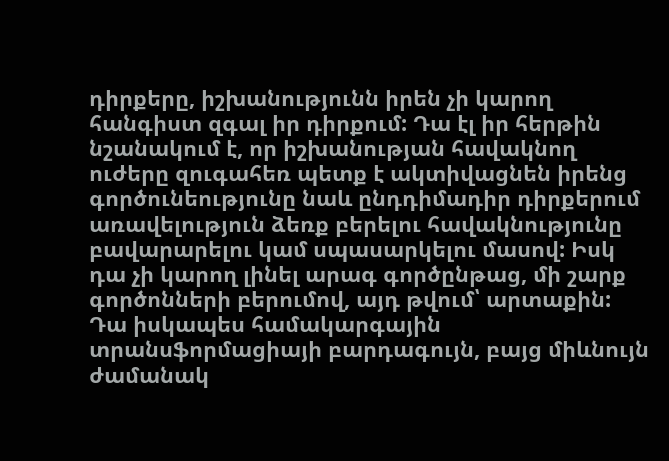դիրքերը, իշխանությունն իրեն չի կարող հանգիստ զգալ իր դիրքում: Դա էլ իր հերթին նշանակում է, որ իշխանության հավակնող ուժերը զուգահեռ պետք է ակտիվացնեն իրենց գործունեությունը նաև ընդդիմադիր դիրքերում առավելություն ձեռք բերելու հավակնությունը բավարարելու կամ սպասարկելու մասով: Իսկ դա չի կարող լինել արագ գործընթաց, մի շարք գործոնների բերումով, այդ թվում՝ արտաքին: Դա իսկապես համակարգային տրանսֆորմացիայի բարդագույն, բայց միևնույն ժամանակ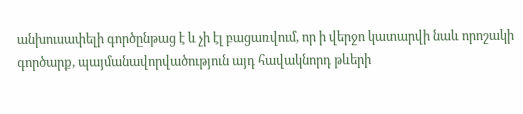անխուսափելի գործընթաց է և չի էլ բացառվում, որ ի վերջո կատարվի նաև որոշակի գործարք, պայմանավորվածություն այդ հավակնորդ թևերի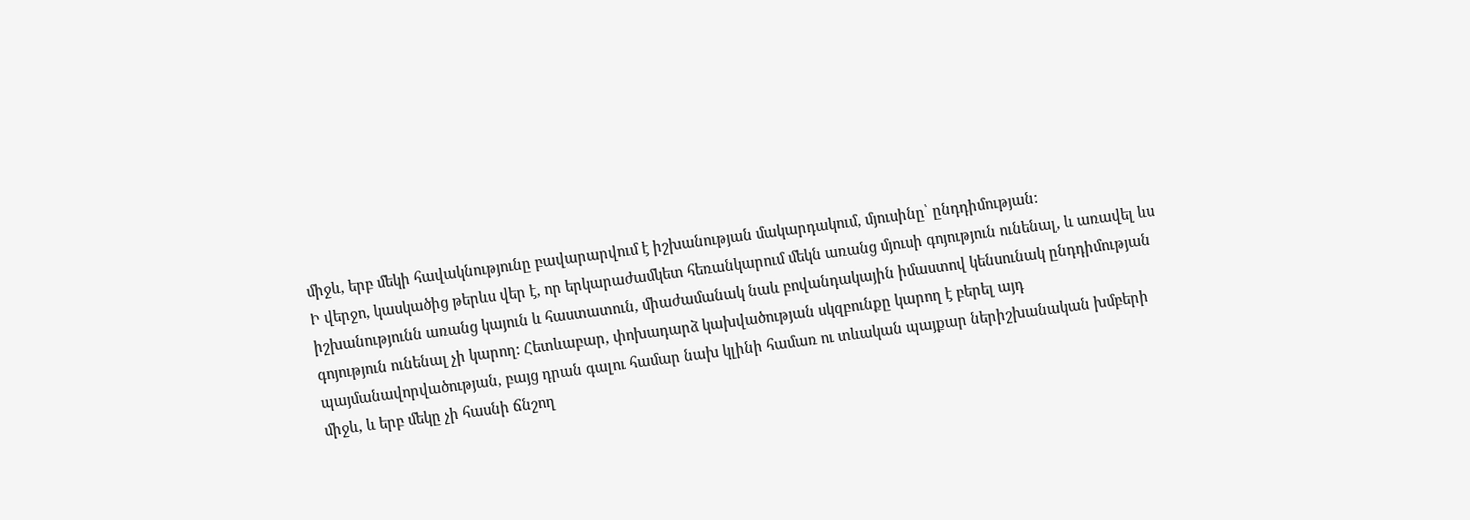միջև, երբ մեկի հավակնությունը բավարարվում է իշխանության մակարդակում, մյուսինը՝ ընդդիմության:
Ի վերջո, կասկածից թերևս վեր է, որ երկարաժամկետ հեռանկարում մեկն առանց մյուսի գոյություն ունենալ, և առավել ևս իշխանությունն առանց կայուն և հաստատուն, միաժամանակ նաև բովանդակային իմաստով կենսունակ ընդդիմության գոյություն ունենալ չի կարող: Հետևաբար, փոխադարձ կախվածության սկզբունքը կարող է բերել այդ պայմանավորվածության, բայց դրան գալու համար նախ կլինի համառ ու տևական պայքար ներիշխանական խմբերի միջև, և երբ մեկը չի հասնի ճնշող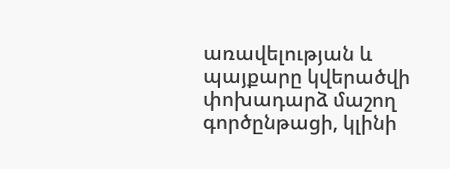առավելության և պայքարը կվերածվի փոխադարձ մաշող գործընթացի, կլինի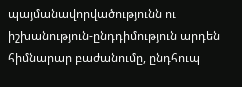պայմանավորվածությունն ու իշխանություն-ընդդիմություն արդեն հիմնարար բաժանումը, ընդհուպ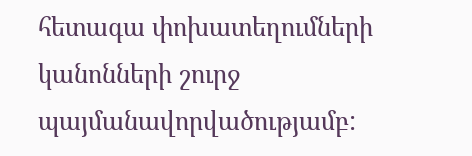հետագա փոխատեղումների կանոնների շուրջ պայմանավորվածությամբ: